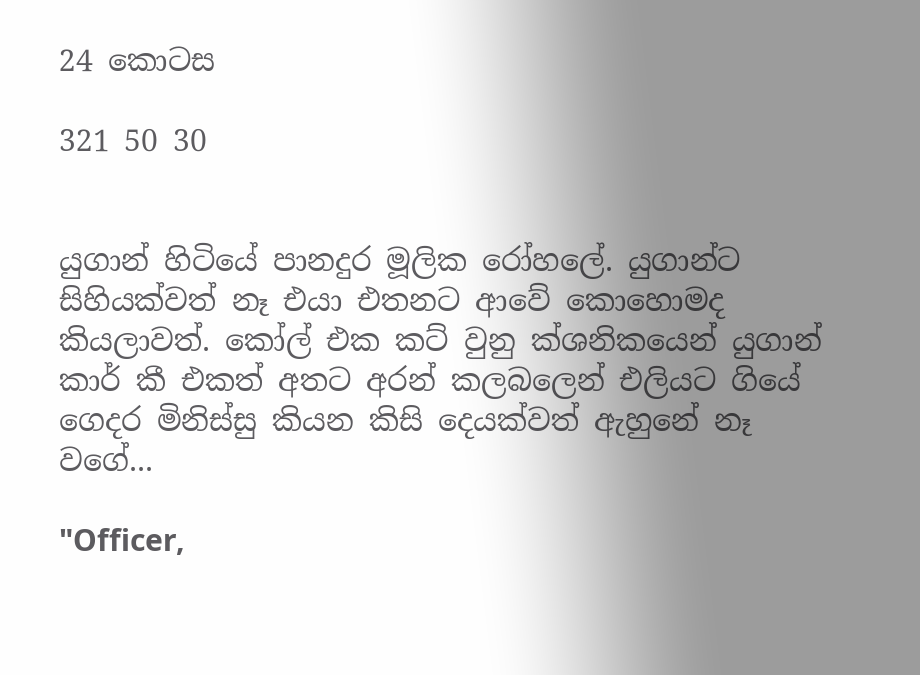24 කොටස

321 50 30


යුගාන් හිටියේ පානදුර මූලික රෝහලේ. යුගාන්ට සිහියක්වත් නෑ එයා එතනට ආවේ කොහොමද කියලාවත්. කෝල් එක කට් වුනු ක්ශනිකයෙන් යුගාන් කාර් කී එකත් අතට අරන් කලබලෙන් එලියට ගියේ ගෙදර මිනිස්සු කියන කිසි දෙයක්වත් ඇහුනේ නෑ වගේ...

"Officer,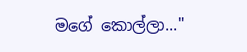මගේ කොල්ලා..."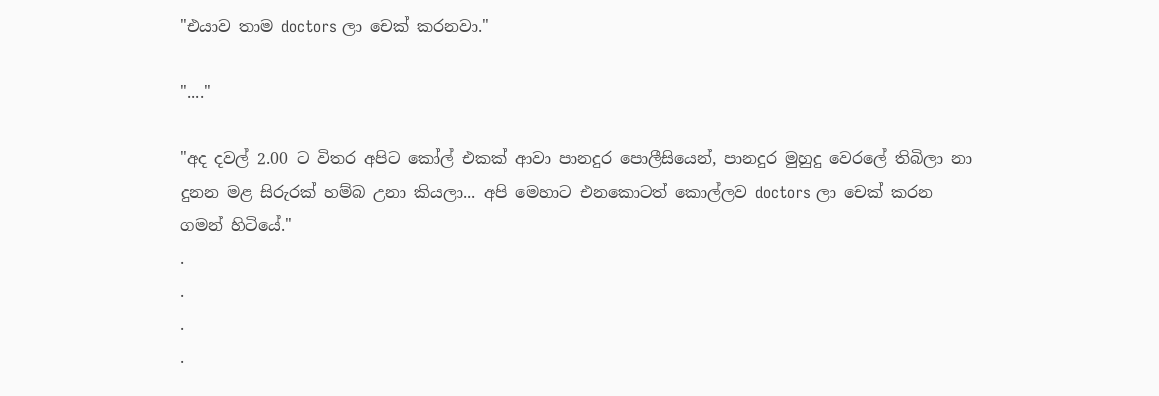"එයාව තාම doctors ලා චෙක් කරනවා."

"...."

"අද දවල් 2.00 ට විතර අපිට කෝල් එකක් ආවා පානදුර පොලීසියෙන්, පානදුර මුහුදු වෙරලේ තිබිලා නා දුනන මළ සිරුරක් හම්බ උනා කියලා... අපි මෙහාට එනකොටත් කොල්ලව doctors ලා චෙක් කරන ගමන් හිටියේ."
.
.
.
.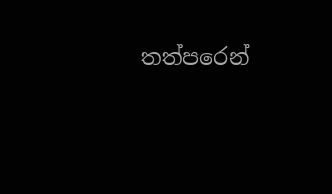තත්පරෙන්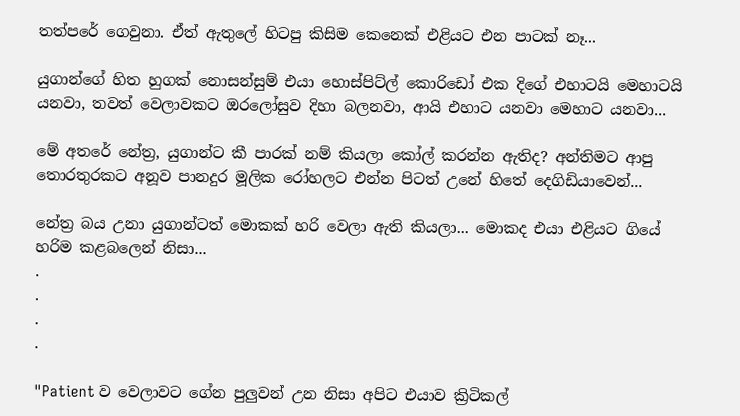තත්පරේ ගෙවුනා. ඒත් ඇතුලේ හිටපු කිසිම කෙනෙක් එළියට එන පාටක් නෑ...

යුගාන්ගේ හිත හුගක් නොසන්සුම් එයා හොස්පිට්ල් කොරිඩෝ එක දිගේ එහාටයි මෙහාටයි යනවා, තවත් වෙලාවකට ඔරලෝසුව දිහා බලනවා, ආයි එහාට යනවා මෙහාට යනවා...

මේ අතරේ නේත්‍ර, යුගාන්ට කී පාරක් නම් කියලා කෝල් කරන්න ඇතිද? අන්තිමට ආපු තොරතුරකට අනූව පානදුර මූලික රෝහලට එන්න පිටත් උනේ හිතේ දෙගිඩියාවෙන්...

නේත්‍ර බය උනා යුගාන්ටත් මොකක් හරි වෙලා ඇති කියලා... මොකද එයා එළියට ගියේ හරිම කළබලෙන් නිසා...
.
.
.
.

"Patient ව වෙලාවට ගේන පුලුවන් උන නිසා අපිට එයාව ක්‍රිටිකල්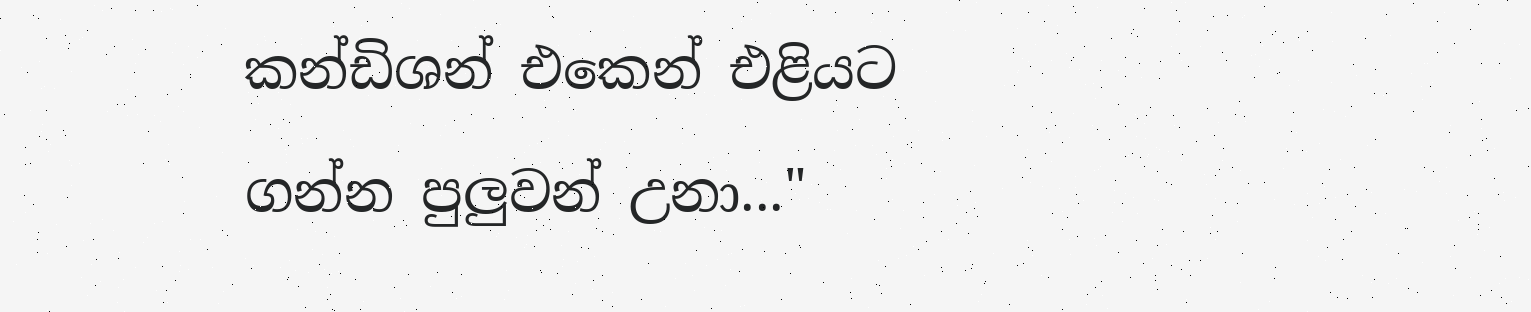කන්ඩිශන් එකෙන් එළියට ගන්න පුලුවන් උනා..."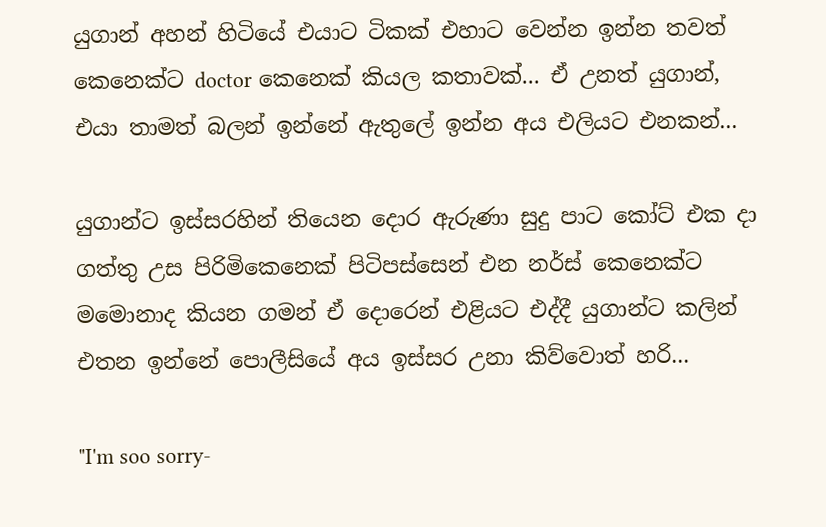යුගාන් අහන් හිටියේ එයාට ටිකක් එහාට වෙන්න ඉන්න තවත් කෙනෙක්ට doctor කෙනෙක් කියල කතාවක්... ඒ උනත් යුගාන්, එයා තාමත් බලන් ඉන්නේ ඇතුලේ ඉන්න අය එලියට එනකන්...

යුගාන්ට ඉස්සරහින් තියෙන දොර ඇරුණා සුදු පාට කෝට් එක දා ගත්තු උස පිරිමිකෙනෙක් පිටිපස්සෙන් එන නර්ස් කෙනෙක්ට මමොනාද කියන ගමන් ඒ දොරෙන් එළියට එද්දී යුගාන්ට කලින් එතන ඉන්නේ පොලීසියේ අය ඉස්සර උනා කිව්වොත් හරි...

"I'm soo sorry-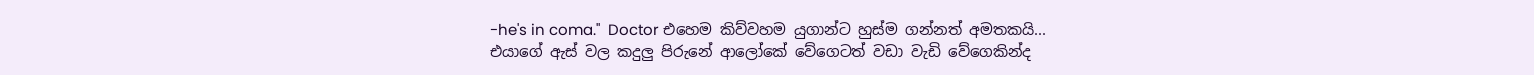-he's in coma."  Doctor එහෙම කිව්වහම යුගාන්ට හුස්ම ගන්නත් අමතකයි... එයාගේ ඇස් වල කදුලු පිරුනේ ආලෝකේ වේගෙටත් වඩා වැඩි වේගෙකින්ද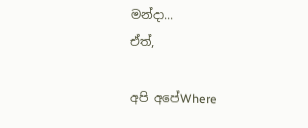මන්දා...
ඒත්,

අපි අපේWhere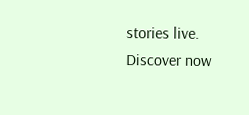stories live. Discover now